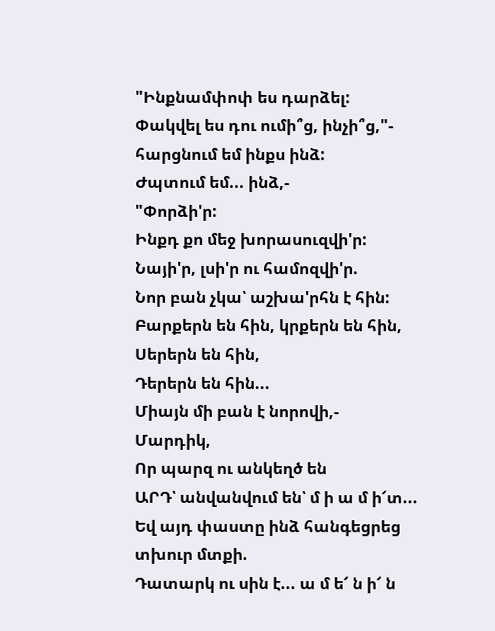"Ինքնամփոփ ես դարձել:
Փակվել ես դու ումի՞ց, ինչի՞ց,"- հարցնում եմ ինքս ինձ:
Ժպտում եմ... ինձ,-
"Փորձի'ր:
Ինքդ քո մեջ խորասուզվի'ր:
Նայի'ր, լսի'ր ու համոզվի'ր.
Նոր բան չկա՝ աշխա'րհն է հին:
Բարքերն են հին, կրքերն են հին,
Սերերն են հին,
Դերերն են հին...
Միայն մի բան է նորովի,-
Մարդիկ,
Որ պարզ ու անկեղծ են
ԱՐԴ՝ անվանվում են՝ մ ի ա մ ի՜տ...
Եվ այդ փաստը ինձ հանգեցրեց տխուր մտքի.
Դատարկ ու սին է... ա մ ե՜ ն ի՜ ն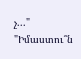չ..."
"Իմաստու՞ն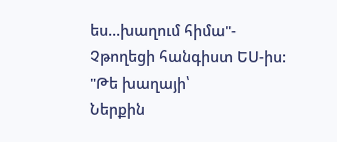ես...խաղում հիմա"-
Չթողեցի հանգիստ ԵՍ-իս:
"Թե խաղայի՝
Ներքին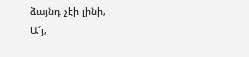ձայնդ չէի լինի,
Ա՜յ,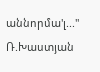աննորմա'լ..."
Ռ.Խաստյան